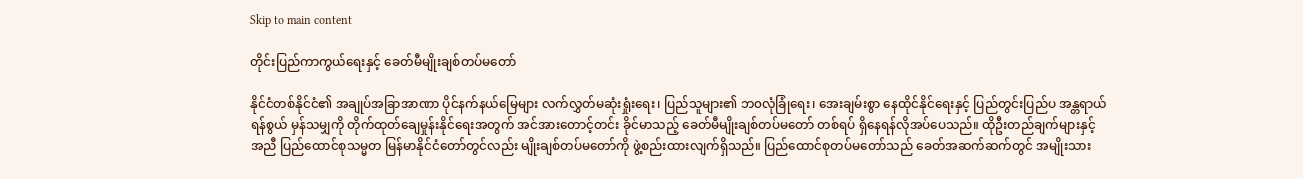Skip to main content

တိုင်းပြည်ကာကွယ်ရေးနှင့် ခေတ်မီမျိုးချစ်တပ်မတော်

နိုင်ငံတစ်နိုင်ငံ၏ အချုပ်အခြာအာဏာ ပိုင်နက်နယ်မြေများ လက်လွှတ်မဆုံးရှုံးရေး၊ ပြည်သူများ၏ ဘ၀လုံခြုံရေး၊ အေးချမ်းစွာ နေထိုင်နိုင်ရေးနှင့် ပြည်တွင်းပြည်ပ အန္တရာယ်ရန်စွယ် မှန်သမျှကို တိုက်ထုတ်ချေမှုန်းနိုင်ရေးအတွက် အင်အားတောင့်တင်း ခိုင်မာသည့် ခေတ်မီမျိုးချစ်တပ်မတော် တစ်ရပ် ရှိနေရန်လိုအပ်ပေသည်။ ထိုဦးတည်ချက်များနှင့်အညီ ပြည်ထောင်စုသမ္မတ မြန်မာနိုင်ငံတော်တွင်လည်း မျိုးချစ်တပ်မတော်ကို ဖွဲ့စည်းထားလျက်ရှိသည်။ ပြည်ထောင်စုတပ်မတော်သည် ခေတ်အဆက်ဆက်တွင် အမျိုးသား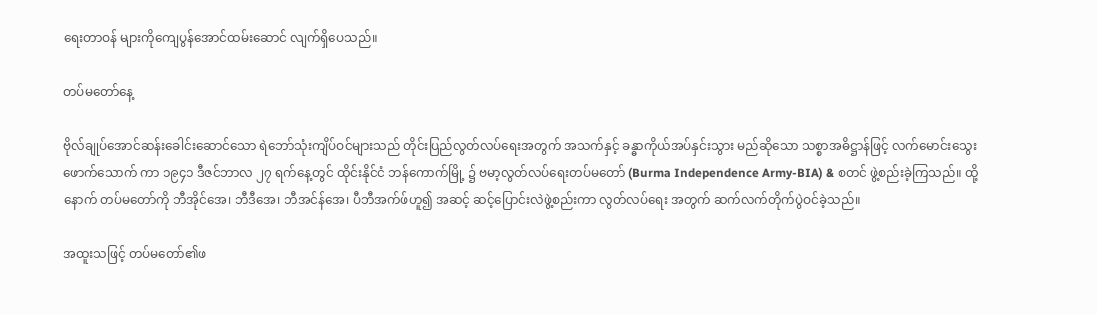ရေးတာဝန် များကိုကျေပွန်အောင်ထမ်းဆောင် လျက်ရှိပေသည်။

တပ်မတော်နေ့

ဗိုလ်ချုပ်အောင်ဆန်းခေါင်းဆောင်သော ရဲဘော်သုံးကျိပ်ဝင်များသည် တိုင်းပြည်လွတ်လပ်ရေးအတွက် အသက်နှင့် ခန္ဓာကိုယ်အပ်နှင်းသွား မည်ဆိုသော သစ္စာအဓိဋ္ဌာန်ဖြင့် လက်မောင်းသွေး ဖောက်သောက် ကာ ၁၉၄၁ ဒီဇင်ဘာလ ၂၇ ရက်နေ့တွင် ထိုင်းနိုင်ငံ ဘန်ကောက်မြို့ ၌ ဗမာ့လွတ်လပ်ရေးတပ်မတော် (Burma Independence Army-BIA) & စတင် ဖွဲ့စည်းခဲ့ကြသည်။ ထို့နောက် တပ်မတော်ကို ဘီအိုင်အေ၊ ဘီဒီအေ၊ ဘီအင်န်အေ၊ ပီဘီအက်ဖ်ဟူ၍ အဆင့် ဆင့်ပြောင်းလဲဖွဲ့စည်းကာ လွတ်လပ်ရေး အတွက် ဆက်လက်တိုက်ပွဲဝင်ခဲ့သည်။

အထူးသဖြင့် တပ်မတော်၏ဖ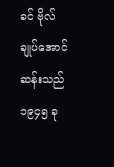ခင် ဗိုလ်ချုပ်အောင်ဆန်းသည် ၁၉၄၅ ခု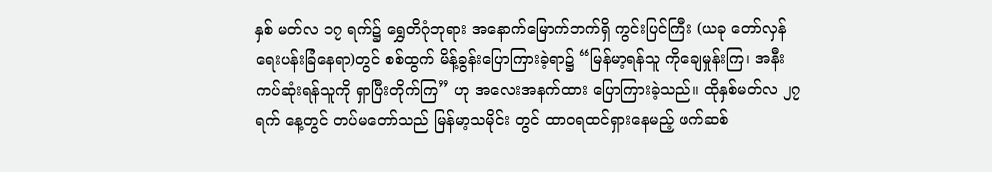နှစ် မတ်လ ၁၇ ရက်၌ ရွှေတိဂုံဘုရား အနောက်မြောက်ဘက်ရှိ ကွင်းပြင်ကြီး (ယခု တော်လှန်ရေးပန်းခြံနေရာ)တွင် စစ်ထွက် မိန့်ခွန်းပြောကြားခဲ့ရာ၌ “မြန်မာ့ရန်သူ ကိုချေမှုန်းကြ၊ အနီးကပ်ဆုံးရန်သူကို ရှာပြီးတိုက်ကြ” ဟု အလေးအနက်ထား ပြောကြားခဲ့သည်။ ထိုနှစ်မတ်လ ၂၇ ရက် နေ့တွင် တပ်မတော်သည် မြန်မာ့သမိုင်း တွင် ထာဝရထင်ရှားနေမည့် ဖက်ဆစ်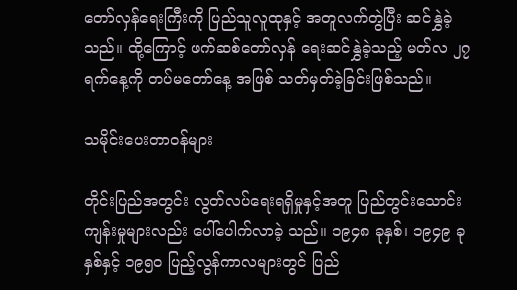တော်လှန်ရေးကြီးကို ပြည်သူလူထုနှင့် အတူလက်တွဲပြီး ဆင်နွှဲခဲ့သည်။ ထို့ကြောင့် ဖက်ဆစ်တော်လှန် ရေးဆင်နွှဲခဲ့သည့် မတ်လ ၂၇ ရက်နေ့ကို တပ်မတော်နေ့ အဖြစ် သတ်မှတ်ခဲ့ခြင်းဖြစ်သည်။

သမိုင်းပေးတာဝန်များ

တိုင်းပြည်အတွင်း လွတ်လပ်ရေးရရှိမှုနှင့်အတူ ပြည်တွင်းသောင်းကျန်းမှုများလည်း ပေါ်ပေါက်လာခဲ့ သည်။ ၁၉၄၈ ခုနှစ်၊ ၁၉၄၉ ခုနှစ်နှင့် ၁၉၅၀ ပြည့်လွန်ကာလများတွင် ပြည်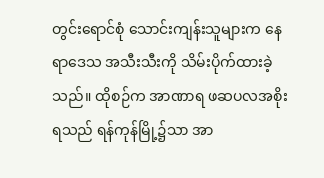တွင်းရောင်စုံ သောင်းကျန်းသူများက နေရာဒေသ အသီးသီးကို သိမ်းပိုက်ထားခဲ့သည်။ ထိုစဉ်က အာဏာရ ဖဆပလအစိုးရသည် ရန်ကုန်မြို့၌သာ အာ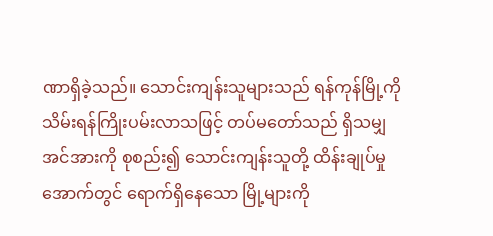ဏာရှိခဲ့သည်။ သောင်းကျန်းသူများသည် ရန်ကုန်မြို့ကို သိမ်းရန်ကြိုးပမ်းလာသဖြင့် တပ်မတော်သည် ရှိသမျှအင်အားကို စုစည်း၍ သောင်းကျန်းသူတို့ ထိန်းချုပ်မှုအောက်တွင် ရောက်ရှိနေသော မြို့များကို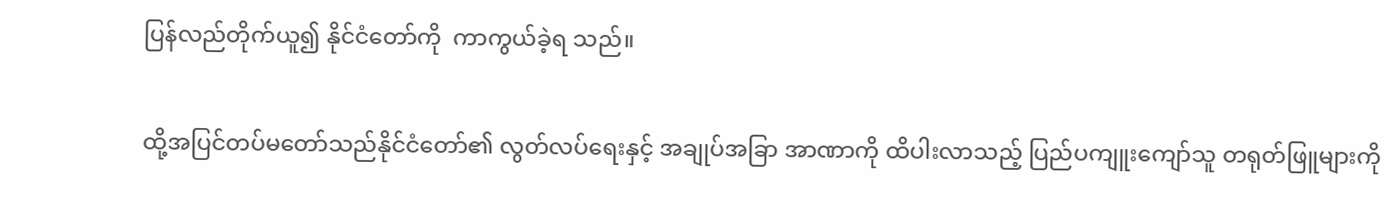ပြန်လည်တိုက်ယူ၍ နိုင်ငံတော်ကို  ကာကွယ်ခဲ့ရ သည်။

ထို့အပြင်တပ်မတော်သည်နိုင်ငံတော်၏ လွတ်လပ်ရေးနှင့် အချုပ်အခြာ အာဏာကို ထိပါးလာသည့် ပြည်ပကျူးကျော်သူ တရုတ်ဖြူများကို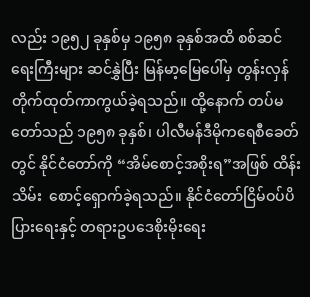လည်း ၁၉၅၂ ခုနှစ်မှ ၁၉၅၈ ခုနှစ်အထိ စစ်ဆင် ရေးကြီးများ ဆင်နွှဲပြီး မြန်မာ့မြေပေါ်မှ တွန်းလှန်တိုက်ထုတ်ကာကွယ်ခဲ့ရသည်။ ထို့နောက် တပ်မတော်သည် ၁၉၅၈ ခုနှစ်၊ ပါလီမန်ဒီမိုကရေစီခေတ်တွင် နိုင်ငံတော်ကို “အိမ်စောင့်အစိုးရ”အဖြစ် ထိန်းသိမ်း  စောင့်ရှောက်ခဲ့ရသည်။ နိုင်ငံတော်ငြိမ်ဝပ်ပိပြားရေးနှင့် တရားဥပဒေစိုးမိုးရေး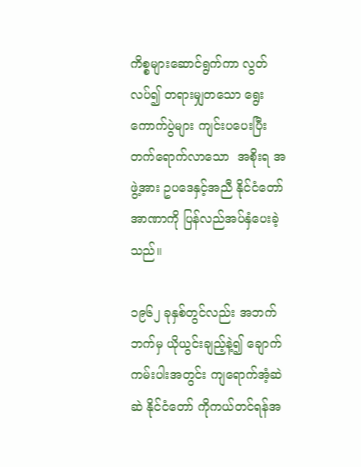ကိစ္စများဆောင်ရွက်ကာ လွတ်လပ်၍ တရားမျှတသော ရွေးကောက်ပွဲများ ကျင်းပပေးပြီး တက်ရောက်လာသော  အစိုးရ အဖွဲ့အား ဥပဒေနှင့်အညီ နိုင်ငံတော်အာဏာကို ပြန်လည်အပ်နှံပေးခဲ့သည်။

၁၉၆၂ ခုနှစ်တွင်လည်း အဘက်ဘက်မှ ယိုယွင်းချည့်နဲ့၍ ချောက်ကမ်းပါးအတွင်း ကျရောက်အံ့ဆဲဆဲ နိုင်ငံတော် ကိုကယ်တင်ရန်အ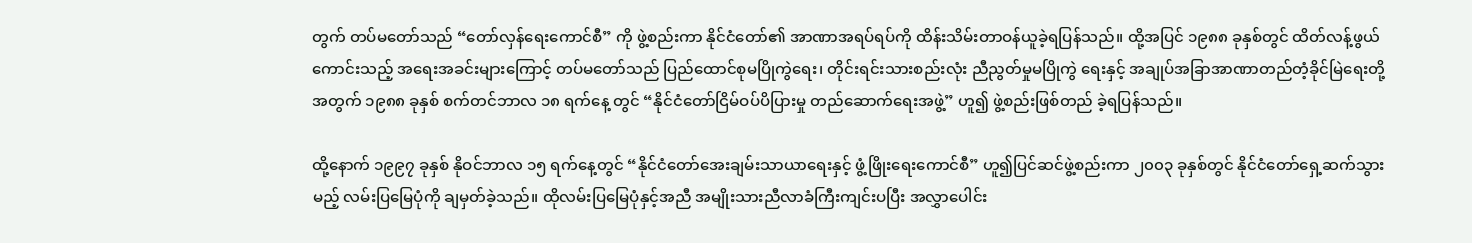တွက် တပ်မတော်သည် “တော်လှန်ရေးကောင်စီ” ကို ဖွဲ့စည်းကာ နိုင်ငံတော်၏ အာဏာအရပ်ရပ်ကို ထိန်းသိမ်းတာဝန်ယူခဲ့ရပြန်သည်။ ထို့အပြင် ၁၉၈၈ ခုနှစ်တွင် ထိတ်လန့်ဖွယ်ကောင်းသည့် အရေးအခင်းများကြောင့် တပ်မတော်သည် ပြည်ထောင်စုမပြိုကွဲရေး၊ တိုင်းရင်းသားစည်းလုံး ညီညွတ်မှုမပြိုကွဲ ရေးနှင့် အချုပ်အခြာအာဏာတည်တံ့ခိုင်မြဲရေးတို့အတွက် ၁၉၈၈ ခုနှစ် စက်တင်ဘာလ ၁၈ ရက်နေ့ တွင် “နိုင်ငံတော်ငြိမ်ဝပ်ပိပြားမှု တည်ဆောက်ရေးအဖွဲ့” ဟူ၍ ဖွဲ့စည်းဖြစ်တည် ခဲ့ရပြန်သည်။

ထို့နောက် ၁၉၉၇ ခုနှစ် နိုဝင်ဘာလ ၁၅ ရက်နေ့တွင် “နိုင်ငံတော်အေးချမ်းသာယာရေးနှင့် ဖွံ့ဖြိုးရေးကောင်စီ” ဟူ၍ပြင်ဆင်ဖွဲ့စည်းကာ ၂၀၀၃ ခုနှစ်တွင် နိုင်ငံတော်ရှေ့ဆက်သွားမည့် လမ်းပြမြေပုံကို ချမှတ်ခဲ့သည်။ ထိုလမ်းပြမြေပုံနှင့်အညီ အမျိုးသားညီလာခံကြီးကျင်းပပြီး အလွှာပေါင်း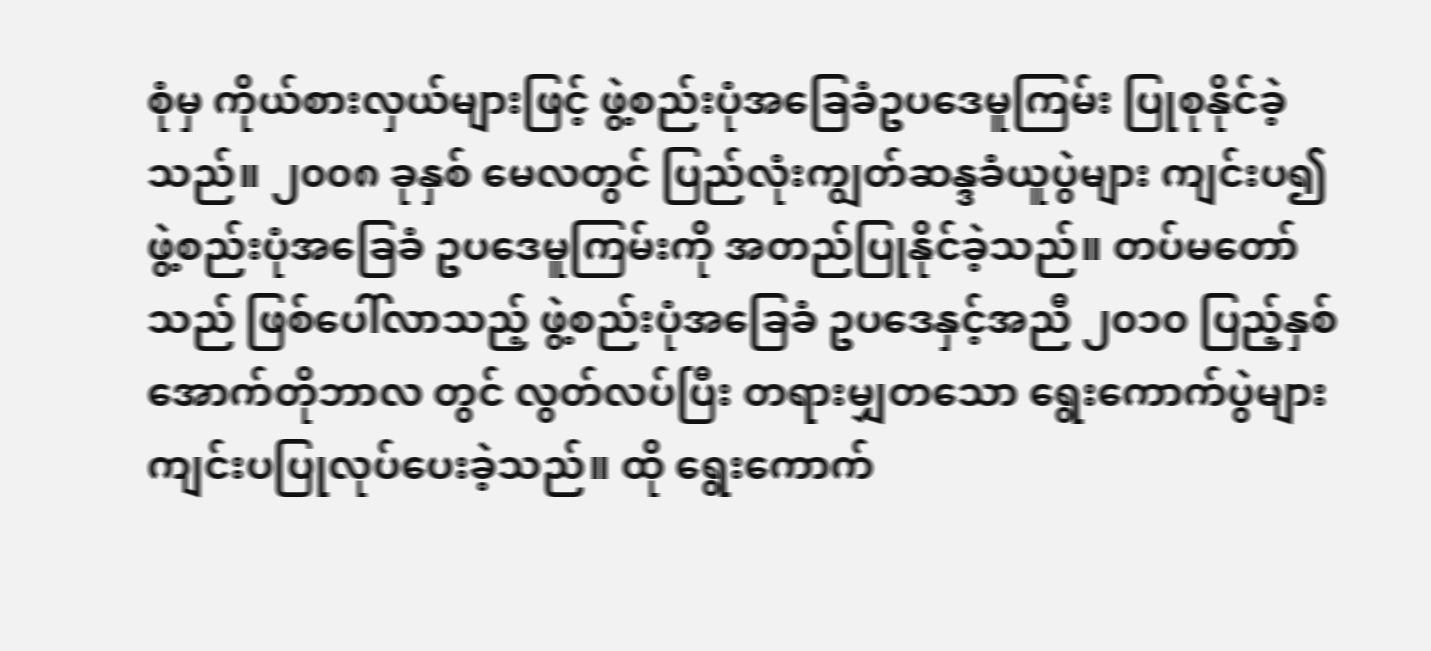စုံမှ ကိုယ်စားလှယ်များဖြင့် ဖွဲ့စည်းပုံအခြေခံဥပဒေမူကြမ်း ပြုစုနိုင်ခဲ့သည်။ ၂၀၀၈ ခုနှစ် မေလတွင် ပြည်လုံးကျွတ်ဆန္ဒခံယူပွဲများ ကျင်းပ၍ ဖွဲ့စည်းပုံအခြေခံ ဥပဒေမူကြမ်းကို အတည်ပြုနိုင်ခဲ့သည်။ တပ်မတော်သည် ဖြစ်ပေါ်လာသည့် ဖွဲ့စည်းပုံအခြေခံ ဥပဒေနှင့်အညီ ၂၀၁၀ ပြည့်နှစ် အောက်တိုဘာလ တွင် လွတ်လပ်ပြီး တရားမျှတသော ရွေးကောက်ပွဲများ ကျင်းပပြုလုပ်ပေးခဲ့သည်။ ထို ရွေးကောက်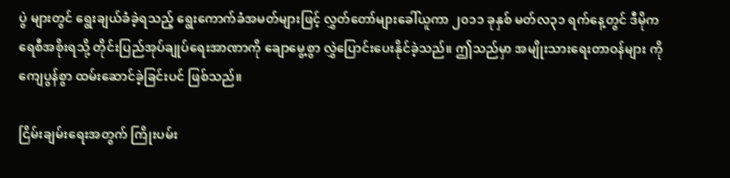ပွဲ များတွင် ရွေးချယ်ခံခဲ့ရသည့် ရွေးကောက်ခံအမတ်များဖြင့် လွှတ်တော်များခေါ်ယူကာ ၂၀၁၁ ခုနှစ် မတ်လ၃၁ ရက်နေ့တွင် ဒီမိုကရေစီအစိုးရသို့ တိုင်းပြည်အုပ်ချုပ်ရေးအာဏာကို ချောမွေ့စွာ လွှဲပြောင်းပေးနိုင်ခဲ့သည်။ ဤသည်မှာ အမျိုးသားရေးတာဝန်များ ကိုကျေပွန်စွာ ထမ်းဆောင်ခဲ့ခြင်းပင် ဖြစ်သည်။

ငြိမ်းချမ်းရေးအတွက် ကြိုးပမ်း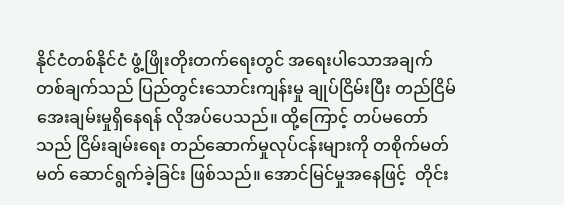နိုင်ငံတစ်နိုင်ငံ ဖွံ့ဖြိုးတိုးတက်ရေးတွင် အရေးပါသောအချက်တစ်ချက်သည် ပြည်တွင်းသောင်းကျန်းမှု ချုပ်ငြိမ်းပြီး တည်ငြိမ်အေးချမ်းမှုရှိနေရန် လိုအပ်ပေသည်။ ထို့ကြောင့် တပ်မတော်သည် ငြိမ်းချမ်းရေး တည်ဆောက်မှုလုပ်ငန်းများကို တစိုက်မတ်မတ် ဆောင်ရွက်ခဲ့ခြင်း ဖြစ်သည်။ အောင်မြင်မှုအနေဖြင့်  တိုင်း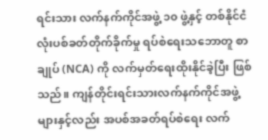ရင်းသား လက်နက်ကိုင်အဖွဲ့ ၁၀ ဖွဲ့နှင့် တစ်နိုင်ငံလုံးပစ်ခတ်တိုက်ခိုက်မှု ရပ်စဲရေးသဘောတူ စာချုပ် (NCA) ကို လက်မှတ်ရေးထိုးနိုင်ခဲ့ပြီး ဖြစ်သည်။ ကျန်တိုင်းရင်းသားလက်နက်ကိုင်အဖွဲ့ များနှင့်လည်း အပစ်အခတ်ရပ်စဲရေး လက်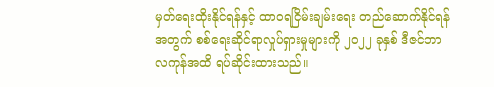မှတ်ရေးထိုးနိုင်ရန်နှင့် ထာဝရငြိမ်းချမ်းရေး တည်ဆောက်နိုင်ရန်အတွက် စစ်ရေးဆိုင်ရာလှုပ်ရှားမှုများကို ၂၀၂၂ ခုနှစ် ဒီဇင်ဘာလကုန်အထိ ရပ်ဆိုင်းထားသည်။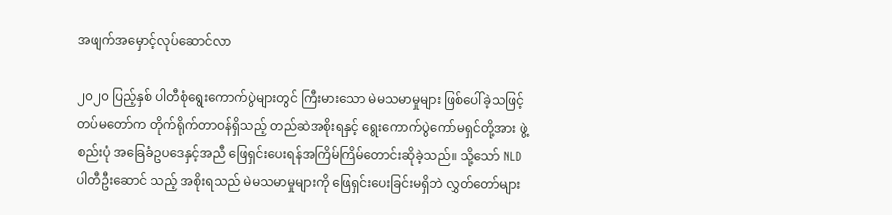အဖျက်အမှောင့်လုပ်ဆောင်လာ

၂၀၂၀ ပြည့်နှစ် ပါတီစုံရွေးကောက်ပွဲများတွင် ကြီးမားသော မဲမသမာမှုများ ဖြစ်ပေါ်ခဲ့သဖြင့် တပ်မတော်က တိုက်ရိုက်တာဝန်ရှိသည့် တည်ဆဲအစိုးရနှင့် ရွေးကောက်ပွဲကော်မရှင်တို့အား ဖွဲ့စည်းပုံ အခြေခံဥပဒေနှင့်အညီ ဖြေရှင်းပေးရန်အကြိမ်ကြိမ်တောင်းဆိုခဲ့သည်။ သို့သော် NLD ပါတီဦးဆောင် သည့် အစိုးရသည် မဲမသမာမှုများကို ဖြေရှင်းပေးခြင်းမရှိဘဲ လွှတ်တော်များ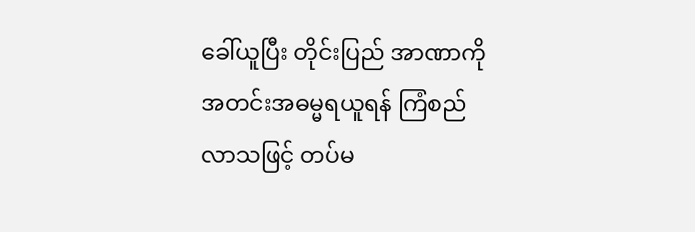ခေါ်ယူပြီး တိုင်းပြည် အာဏာကို အတင်းအဓမ္မရယူရန် ကြံစည်လာသဖြင့် တပ်မ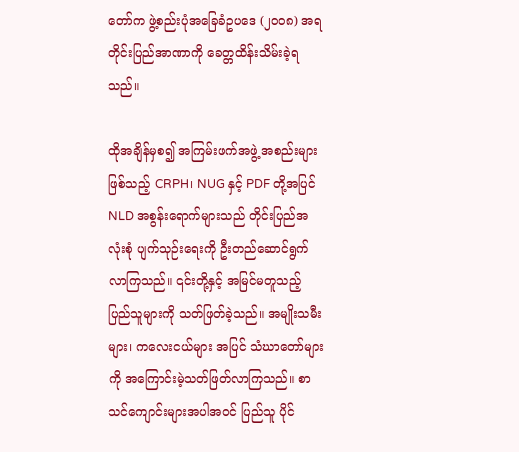တော်က ဖွဲ့စည်းပုံအခြေခံဥပဒေ (၂၀၀၈) အရ တိုင်းပြည်အာဏာကို ခေတ္တထိန်းသိမ်းခဲ့ရသည်။

ထိုအချိန်မှစ၍ အကြမ်းဖက်အဖွဲ့ အစည်းများဖြစ်သည့် CRPH၊ NUG နှင့် PDF တို့အပြင် NLD အစွန်းရောက်များသည် တိုင်းပြည်အလုံးစုံ ပျက်သုဉ်းရေးကို ဦးတည်ဆောင်ရွက်လာကြသည်။ ၎င်းတို့နှင့် အမြင်မတူသည့် ပြည်သူများကို သတ်ဖြတ်ခဲ့သည်။ အမျိုးသမီးများ၊ ကလေးငယ်များ အပြင် သံဃာတော်များကို အကြောင်းမဲ့သတ်ဖြတ်လာကြသည်။ စာသင်ကျောင်းများအပါအဝင် ပြည်သူ ပိုင်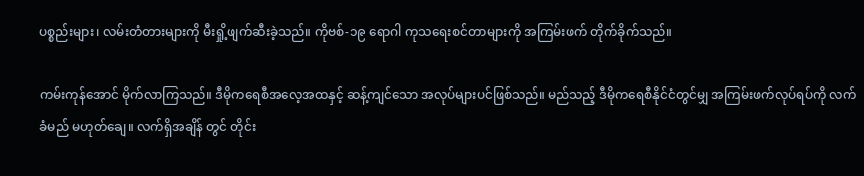ပစ္စည်းများ၊ လမ်းတံတားများကို မီးရှို့ဖျက်ဆီးခဲ့သည်။ ကိုဗစ်-၁၉ ရောဂါ ကုသရေးစင်တာများကို အကြမ်းဖက် တိုက်ခိုက်သည်။

ကမ်းကုန်အောင် မိုက်လာကြသည်။ ဒီမိုကရေစီအလေ့အထနှင့် ဆန့်ကျင်သော အလုပ်များပင်ဖြစ်သည်။ မည်သည့် ဒီမိုကရေစီနိုင်ငံတွင်မျှ အကြမ်းဖက်လုပ်ရပ်ကို လက်ခံမည် မဟုတ်ချေ။ လက်ရှိအချိန် တွင် တိုင်း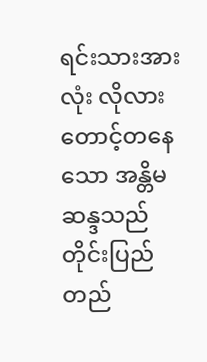ရင်းသားအားလုံး လိုလားတောင့်တနေသော အန္တိမဆန္ဒသည် တိုင်းပြည်တည်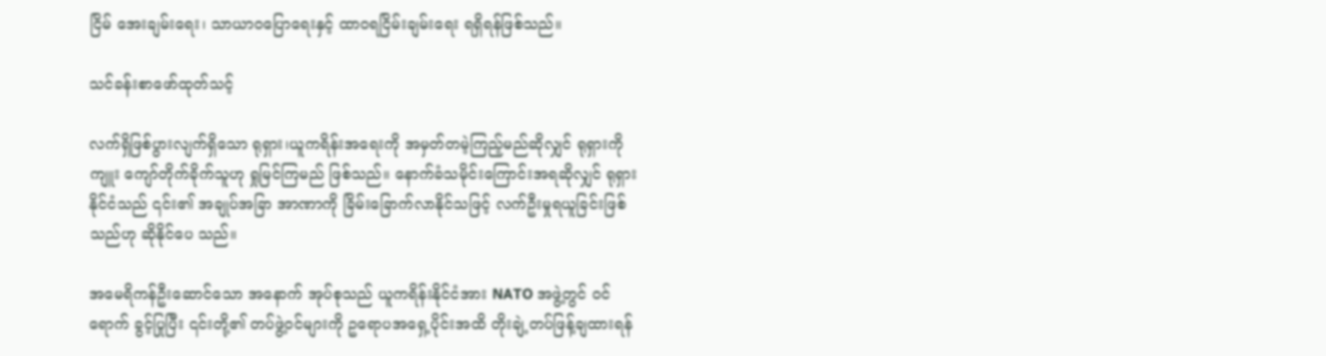ငြိမ် အေးချမ်းရေး၊ သာယာဝပြောရေးနှင့် ထာဝရငြိမ်းချမ်းရေး ရရှိရန်ဖြစ်သည်။

သင်ခန်းစာဖော်ထုတ်သင့်

လက်ရှိဖြစ်ပွားလျက်ရှိသော ရုရှား၊ယူကရိန်းအရေးကို အမှတ်တမဲ့ကြည့်မည်ဆိုလျှင် ရုရှားကို ကျူး ကျော်တိုက်ခိုက်သူဟု ရှုမြင်ကြမည် ဖြစ်သည်။ နောက်ခံသမိုင်းကြောင်းအရဆိုလျှင် ရုရှားနိုင်ငံသည် ၎င်း၏ အချုပ်အခြာ အာဏာကို ခြိမ်းခြောက်လာနိုင်သဖြင့် လက်ဦးမှုရယူခြင်းဖြစ်သည်ဟု ဆိုနိုင်ပေ သည်။

အမေရိကန်ဦးဆောင်သော အနောက် အုပ်စုသည် ယူကရိန်းနိုင်ငံအား NATO အဖွဲ့တွင် ဝင်ရောက် ခွင့်ပြုပြီး ၎င်းတို့၏ တပ်ဖွဲ့ဝင်များကို ဥရောပအရှေ့ပိုင်းအထိ တိုးချဲ့တပ်ဖြန့်ချထားရန်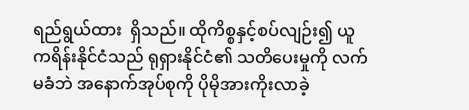ရည်ရွယ်ထား  ရှိသည်။ ထိုကိစ္စနှင့်စပ်လျဉ်း၍ ယူကရိန်းနိုင်ငံသည် ရုရှားနိုင်ငံ၏ သတိပေးမှုကို လက်မခံဘဲ အနောက်အုပ်စုကို ပိုမိုအားကိုးလာခဲ့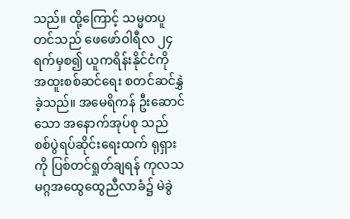သည်။ ထို့ကြောင့် သမ္မတပူတင်သည် ဖေဖော်ဝါရီလ ၂၄ ရက်မှစ၍ ယူကရိန်းနိုင်ငံကို အထူးစစ်ဆင်ရေး စတင်ဆင်နွှဲခဲ့သည်။ အမေရိကန် ဦးဆောင်သော အနောက်အုပ်စု သည် စစ်ပွဲရပ်ဆိုင်းရေးထက် ရုရှားကို ပြစ်တင်ရှုတ်ချရန် ကုလသမဂ္ဂအထွေထွေညီလာခံ၌ မဲခွဲ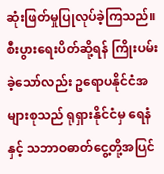ဆုံးဖြတ်မှုပြုလုပ်ခဲ့ကြသည်။ စီးပွားရေးပိတ်ဆို့ရန် ကြိုးပမ်းခဲ့သော်လည်း ဥရောပနိုင်ငံအများစုသည် ရုရှားနိုင်ငံမှ ရေနံနှင့် သဘာဝဓာတ်ငွေ့တို့အပြင်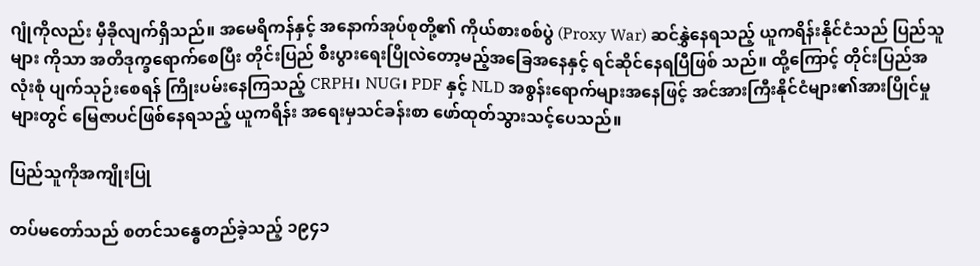ဂျုံကိုလည်း မှီခိုလျက်ရှိသည်။ အမေရိကန်နှင့် အနောက်အုပ်စုတို့၏ ကိုယ်စားစစ်ပွဲ (Proxy War) ဆင်နွှဲနေရသည့် ယူကရိန်းနိုင်ငံသည် ပြည်သူများ ကိုသာ အတိဒုက္ခရောက်စေပြီး တိုင်းပြည် စီးပွားရေးပြိုလဲတော့မည့်အခြေအနေနှင့် ရင်ဆိုင်နေရပြီဖြစ် သည်။ ထို့ကြောင့် တိုင်းပြည်အလုံးစုံ ပျက်သုဉ်းစေရန် ကြိုးပမ်းနေကြသည့် CRPH၊ NUG၊ PDF နှင့် NLD အစွန်းရောက်များအနေဖြင့် အင်အားကြီးနိုင်ငံများ၏အားပြိုင်မှုများတွင် မြေဇာပင်ဖြစ်နေရသည့် ယူကရိန်း အရေးမှသင်ခန်းစာ ဖော်ထုတ်သွားသင့်ပေသည်။

ပြည်သူကိုအကျိုးပြု

တပ်မတော်သည် စတင်သန္ဓေတည်ခဲ့သည့် ၁၉၄၁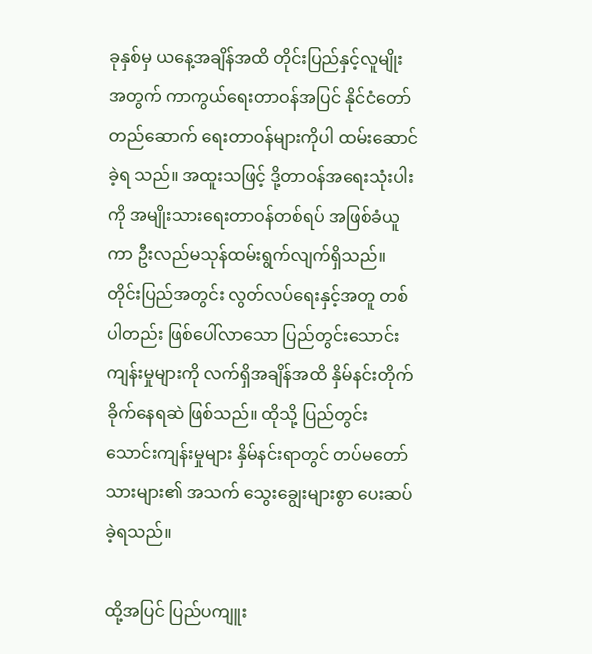ခုနှစ်မှ ယနေ့အချိန်အထိ တိုင်းပြည်နှင့်လူမျိုး အတွက် ကာကွယ်ရေးတာဝန်အပြင် နိုင်ငံတော်တည်ဆောက် ရေးတာဝန်များကိုပါ ထမ်းဆောင်ခဲ့ရ သည်။ အထူးသဖြင့် ဒို့တာဝန်အရေးသုံးပါးကို အမျိုးသားရေးတာဝန်တစ်ရပ် အဖြစ်ခံယူကာ ဦးလည်မသုန်ထမ်းရွက်လျက်ရှိသည်။ တိုင်းပြည်အတွင်း လွတ်လပ်ရေးနှင့်အတူ တစ်ပါတည်း ဖြစ်ပေါ်လာသော ပြည်တွင်းသောင်း ကျန်းမှုများကို လက်ရှိအချိန်အထိ နှိမ်နင်းတိုက်ခိုက်နေရဆဲ ဖြစ်သည်။ ထိုသို့ ပြည်တွင်းသောင်းကျန်းမှုများ နှိမ်နင်းရာတွင် တပ်မတော်သားများ၏ အသက် သွေးချွေးများစွာ ပေးဆပ်ခဲ့ရသည်။

ထို့အပြင် ပြည်ပကျူး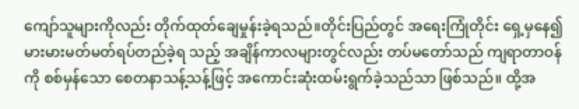ကျော်သူများကိုလည်း တိုက်ထုတ်ချေမှုန်းခဲ့ရသည်။တိုင်းပြည်တွင် အရေးကြုံတိုင်း ရှေ့မှနေ၍ မားမားမတ်မတ်ရပ်တည်ခဲ့ရ သည့် အချိန်ကာလများတွင်လည်း တပ်မတော်သည် ကျရာတာဝန်ကို စစ်မှန်သော စေတနာသန့်သန့်ဖြင့် အကောင်းဆုံးထမ်းရွက်ခဲ့သည်သာ ဖြစ်သည်။ ထို့အ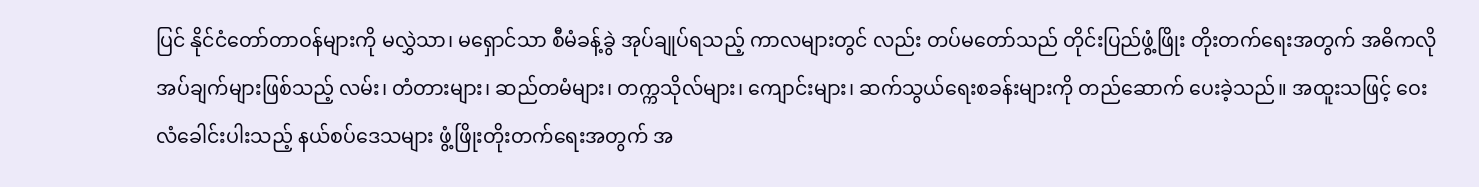ပြင် နိုင်ငံတော်တာဝန်များကို မလွှဲသာ၊ မရှောင်သာ စီမံခန့်ခွဲ အုပ်ချုပ်ရသည့် ကာလများတွင် လည်း တပ်မတော်သည် တိုင်းပြည်ဖွံ့ဖြိုး တိုးတက်ရေးအတွက် အဓိကလိုအပ်ချက်များဖြစ်သည့် လမ်း၊ တံတားများ၊ ဆည်တမံများ၊ တက္ကသိုလ်များ၊ ကျောင်းများ၊ ဆက်သွယ်ရေးစခန်းများကို တည်ဆောက် ပေးခဲ့သည်။ အထူးသဖြင့် ဝေးလံခေါင်းပါးသည့် နယ်စပ်ဒေသများ ဖွံ့ဖြိုးတိုးတက်ရေးအတွက် အ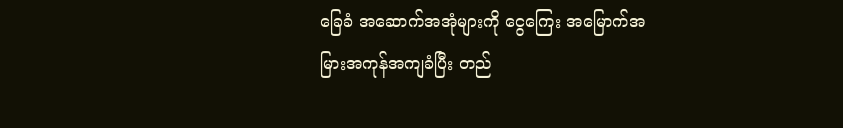ခြေခံ အဆောက်အအုံများကို ငွေကြေး အမြောက်အမြားအကုန်အကျခံပြီး တည်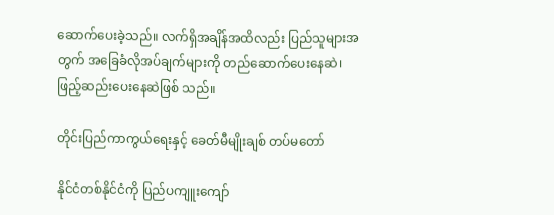ဆောက်ပေးခဲ့သည်။ လက်ရှိအချိန်အထိလည်း ပြည်သူများအတွက် အခြေခံလိုအပ်ချက်များကို တည်ဆောက်ပေးနေဆဲ၊ ဖြည့်ဆည်းပေးနေဆဲဖြစ် သည်။

တိုင်းပြည်ကာကွယ်ရေးနှင့် ခေတ်မီမျိုးချစ် တပ်မတော်

နိုင်ငံတစ်နိုင်ငံကို ပြည်ပကျူးကျော်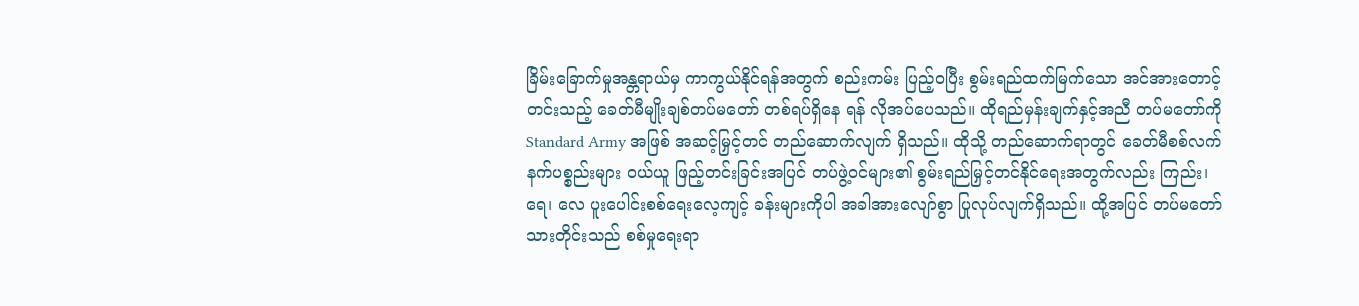ခြိမ်းခြောက်မှုအန္တရာယ်မှ ကာကွယ်နိုင်ရန်အတွက် စည်းကမ်း ပြည့်ဝပြီး စွမ်းရည်ထက်မြက်သော အင်အားတောင့်တင်းသည့် ခေတ်မီမျိုးချစ်တပ်မတော် တစ်ရပ်ရှိနေ ရန် လိုအပ်ပေသည်။ ထိုရည်မှန်းချက်နှင့်အညီ တပ်မတော်ကို Standard Army အဖြစ် အဆင့်မြှင့်တင် တည်ဆောက်လျက် ရှိသည်။ ထိုသို့ တည်ဆောက်ရာတွင် ခေတ်မီစစ်လက်နက်ပစ္စည်းများ ဝယ်ယူ ဖြည့်တင်းခြင်းအပြင် တပ်ဖွဲ့ဝင်များ၏ စွမ်းရည်မြှင့်တင်နိုင်ရေးအတွက်လည်း ကြည်း၊ ရေ၊ လေ ပူးပေါင်းစစ်ရေးလေ့ကျင့် ခန်းများကိုပါ အခါအားလျော်စွာ ပြုလုပ်လျက်ရှိသည်။ ထို့အပြင် တပ်မတော် သားတိုင်းသည် စစ်မှုရေးရာ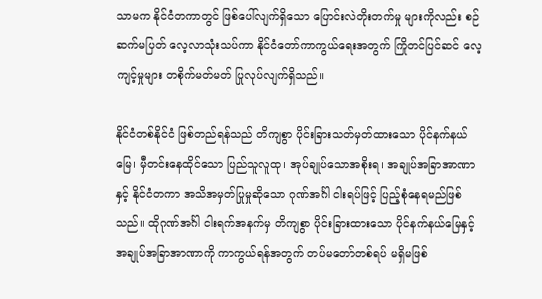သာမက နိုင်ငံတကာတွင် ဖြစ်ပေါ်လျက်ရှိသော ပြောင်းလဲတိုးတက်မှု များကိုလည်း စဉ်ဆက်မပြတ် လေ့လာသုံးသပ်ကာ နိုင်ငံတော်ကာကွယ်ရေးအတွက် ကြိုတင်ပြင်ဆင် လေ့ကျင့်မှုများ တစိုက်မတ်မတ် ပြုလုပ်လျက်ရှိသည်။

နိုင်ငံတစ်နိုင်ငံ ဖြစ်တည်ရန်သည် တိကျစွာ ပိုင်းခြားသတ်မှတ်ထားသော ပိုင်နက်နယ်မြေ၊ မှီတင်းနေထိုင်သော ပြည်သူလူထု၊ အုပ်ချုပ်သောအစိုးရ၊ အချုပ်အခြာအာဏာနှင့် နိုင်ငံတကာ အသိအမှတ်ပြုမှုဆိုသော ဂုဏ်အင်္ဂါ ငါးရပ်ဖြင့် ပြည့်စုံနေရမည်ဖြစ်သည်။ ထိုဂုဏ်အင်္ဂါ ငါးရက်အနက်မှ တိကျစွာ ပိုင်းခြားထားသော ပိုင်နက်နယ်မြေနှင့် အချုပ်အခြာအာဏာကို ကာကွယ်ရန်အတွက် တပ်မတော်တစ်ရပ် မရှိမဖြစ်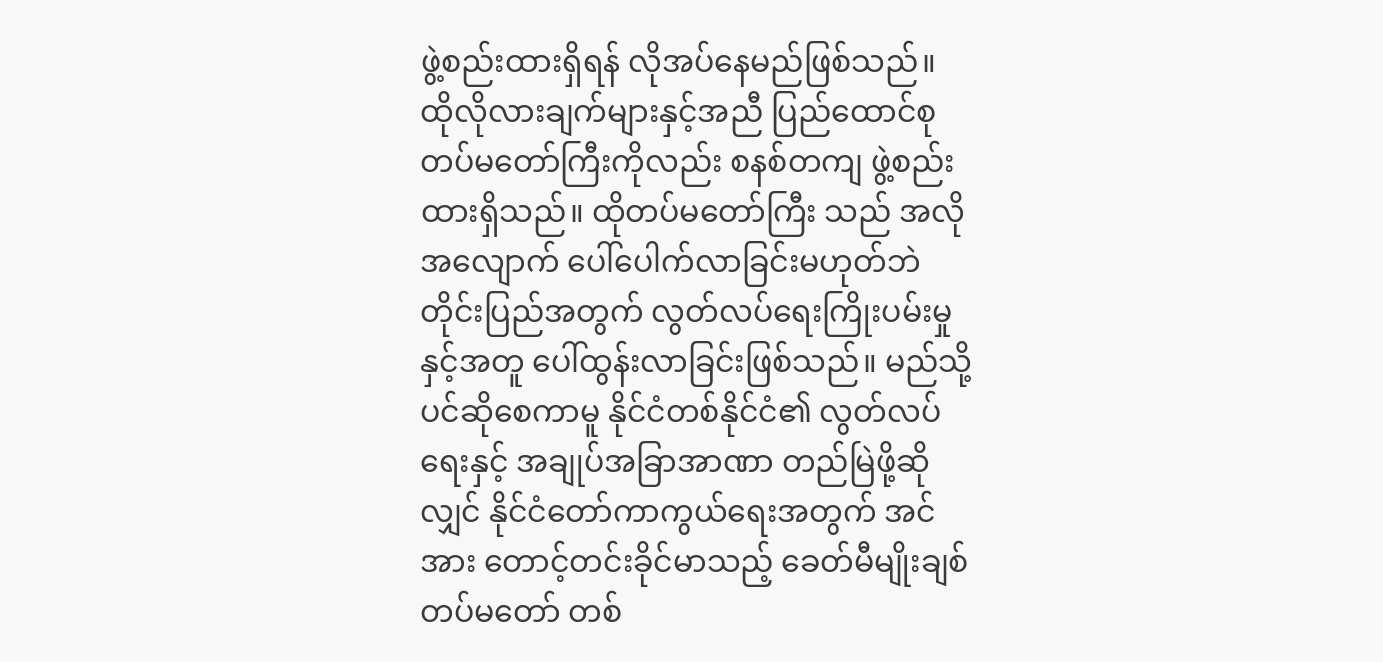ဖွဲ့စည်းထားရှိရန် လိုအပ်နေမည်ဖြစ်သည်။ ထိုလိုလားချက်များနှင့်အညီ ပြည်ထောင်စုတပ်မတော်ကြီးကိုလည်း စနစ်တကျ ဖွဲ့စည်းထားရှိသည်။ ထိုတပ်မတော်ကြီး သည် အလိုအလျောက် ပေါ်ပေါက်လာခြင်းမဟုတ်ဘဲ တိုင်းပြည်အတွက် လွတ်လပ်ရေးကြိုးပမ်းမှုနှင့်အတူ ပေါ်ထွန်းလာခြင်းဖြစ်သည်။ မည်သို့ပင်ဆိုစေကာမူ နိုင်ငံတစ်နိုင်ငံ၏ လွတ်လပ်ရေးနှင့် အချုပ်အခြာအာဏာ တည်မြဲဖို့ဆိုလျှင် နိုင်ငံတော်ကာကွယ်ရေးအတွက် အင်အား တောင့်တင်းခိုင်မာသည့် ခေတ်မီမျိုးချစ်တပ်မတော် တစ်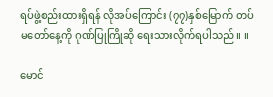ရပ်ဖွဲ့စည်းထားရှိရန် လိုအပ်ကြောင်း (၇၇)နှစ်မြောက် တပ်မတော်နေ့ကို ဂုဏ်ပြုကြိုဆို ရေးသားလိုက်ရပါသည်။ ။

မောင်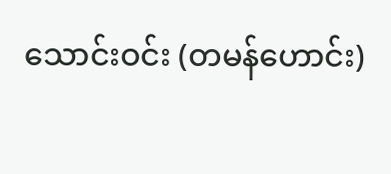သောင်းဝင်း (တမန်ဟောင်း)